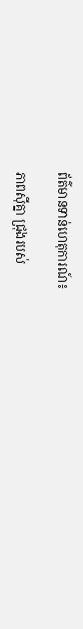ព័ត៌មានទាន់ហេតុការណ៍៖

ភាពស៊ីគ្នា ជ្រុងរបស់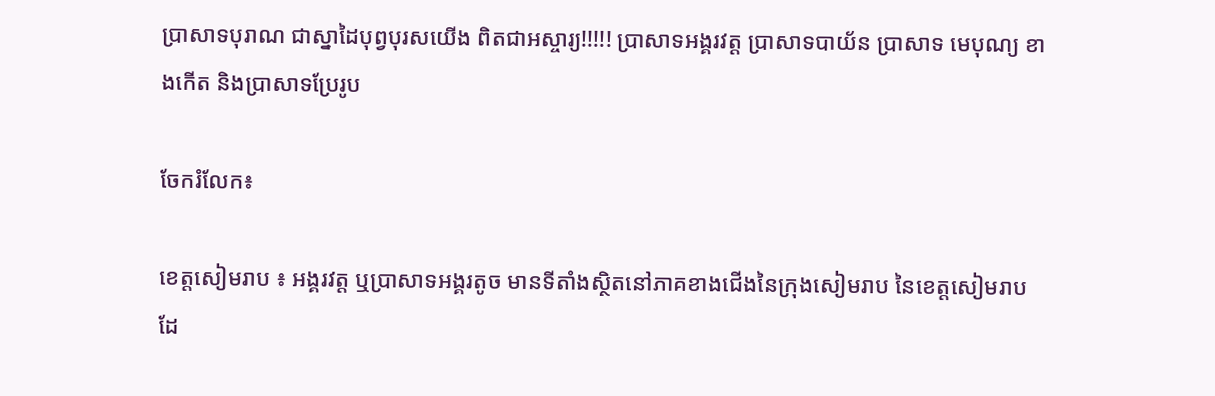ប្រាសាទបុរាណ ជាស្នាដៃបុព្វបុរសយើង ពិតជាអស្ចារ្យ!!!!! ប្រាសាទអង្គរវត្ត ប្រាសាទបាយ័ន ប្រាសាទ មេបុណ្យ ខាងកើត និងប្រាសាទប្រែរូប

ចែករំលែក៖

ខេត្តសៀមរាប ៖ អង្គរវត្ត ឬប្រាសាទអង្គរតូច មានទីតាំងស្ថិតនៅភាគខាងជើងនៃក្រុងសៀមរាប នៃខេត្តសៀមរាប ដែ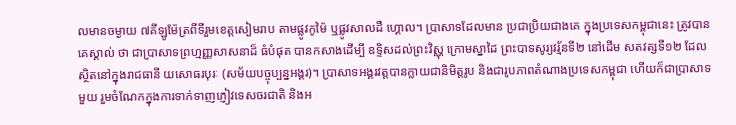លមានចម្ងាយ ៧គីឡូម៉ែត្រពីទីរួមខេត្តសៀមរាប តាមផ្លូវកូម៉ៃ ឬផ្លូវសាលដឺ ហ្គោល។ ប្រាសាទដែលមាន ប្រជាប្រិយជាងគេ ក្នុងប្រទេសកម្ពុជានេះ ត្រូវបានគេស្គាល់ ថា ជាប្រាសាទព្រហ្មញ្ញសាសនាដ៏ ធំបំផុត បានកសាងដើម្បី ឧទ្ទិសដល់ព្រះវិស្ណុ ក្រោមស្នាដៃ ព្រះបាទសូរ្យវរ្ម័នទី២ នៅដើម សតវត្សទី១២ ដែលស្ថិតនៅក្នុងរាជធានី យសោធរបុរៈ (សម័យបច្ចុប្បន្នអង្គរ)។ ប្រាសាទអង្គរវត្តបានក្លាយជានិមិត្តរូប និងជារូបភាពតំណាងប្រទេសកម្ពុជា ហើយក៏ជាប្រាសាទមួយ រួមចំណែកក្នុងការទាក់ទាញភ្ញៀវទេសចរជាតិ និងអ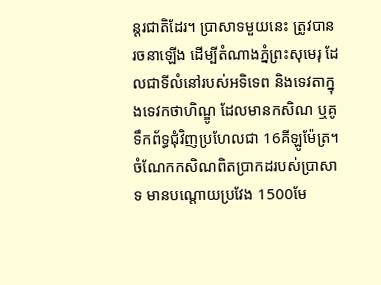ន្តរជាតិដែរ។ ប្រាសាទមួយនេះ ត្រូវបានរចនាឡើង ដើម្បីតំណាងភ្នំព្រះសុមេរុ ដែលជាទីលំនៅរបស់អទិទេព និងទេវតាក្នុងទេវកថាហិណ្ឌូ ដែលមានកសិណ ឬគូទឹកព័ទ្ធជុំវិញប្រហែលជា 16គីឡូម៉ែត្រ។ ចំណែកកសិណពិតប្រាកដរបស់ប្រាសាទ មានបណ្ដោយប្រវែង 1500មែ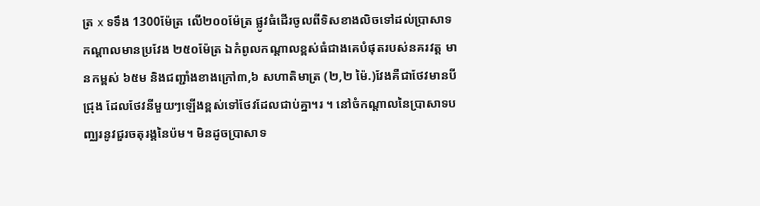ត្រ x ទទឹង 1300ម៉ែត្រ លើ២០០ម៉ែត្រ ផ្លូវធំដើរចូលពីទិសខាងលិចទៅដល់ប្រាសាទកណ្តាលមានប្រវែង ២៥០ម៉ែត្រ ឯកំពូលកណ្ដាលខ្ពស់ធំជាងគេបំផុតរបស់នគរវត្ដ មានកម្ពស់ ៦៥ម និងជញ្ជាំងខាងក្រៅ៣,៦ សហាតិមាត្រ (២,២ ម៉ៃ.)វែងគឺជាថែវមានបីជ្រុង ដែលថែវនីមួយៗឡើងខ្ពស់ទៅថែវដែលជាប់គ្នា។រ ។ នៅចំកណ្ដាលនៃប្រាសាទបញ្ឈរនូវជួរចតុរង្គនៃប៉ម។ មិនដូចប្រាសាទ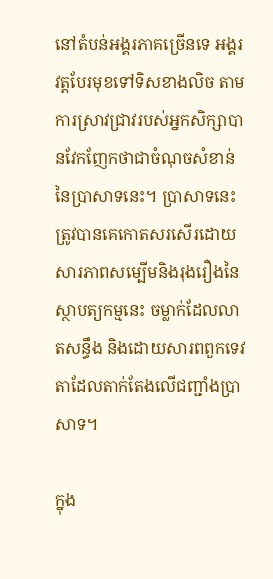នៅតំបន់អង្គរភាគច្រើនទេ អង្គរវត្តបែរមុខទៅទិសខាងលិច តាមការស្រាវជ្រាវរបស់អ្នកសិក្សាបានវែកញែកថាជាចំណុចសំខាន់នៃប្រាសាទនេះ។ ប្រាសាទនេះត្រូវបានគេកោតសរសើរដោយសារភាពសម្បើមនិងរុងរឿងនៃស្ថាបត្យកម្មនេះ ចម្លាក់ដែលលាតសន្ធឹង និងដោយសារពពួកទេវតាដែលតាក់តែងលើជញ្ជាំងប្រាសាទ។

ក្នុង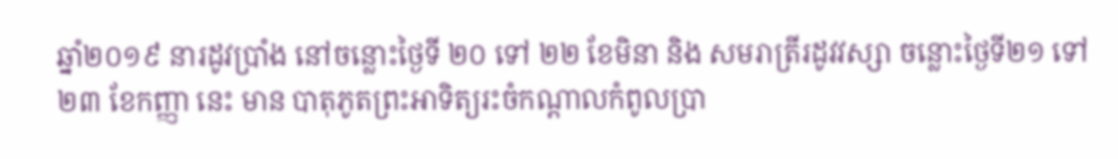ឆ្នាំ២០១៩ នារដូវប្រាំង នៅចន្លោះថ្ងៃទី ២០ ទៅ ២២ ខែមិនា និង សមរាត្រីរដូវវស្សា ចន្លោះថ្ងៃទី២១ ទៅ ២៣ ខែកញ្ញា នេះ មាន បាតុភូតព្រះអាទិត្យរះចំកណ្ដាលកំពូលប្រា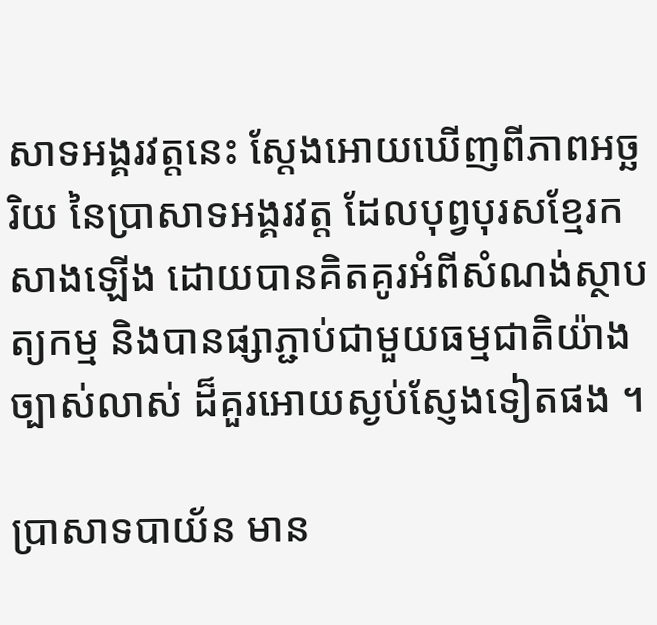សាទអង្គរវត្តនេះ ស្ដែងអោយឃើញពីភាពអច្ឆរិយ នៃប្រាសាទអង្គរវត្ត ដែលបុព្វបុរសខ្មែរកសាងឡើង ដោយបានគិតគូរអំពីសំណង់ស្ថាបត្យកម្ម និងបានផ្សាភ្ជាប់ជាមួយធម្មជាតិយ៉ាងច្បាស់លាស់ ដ៏គួរអោយស្ងប់ស្ញែងទៀតផង ។

ប្រាសាទបាយ័ន មាន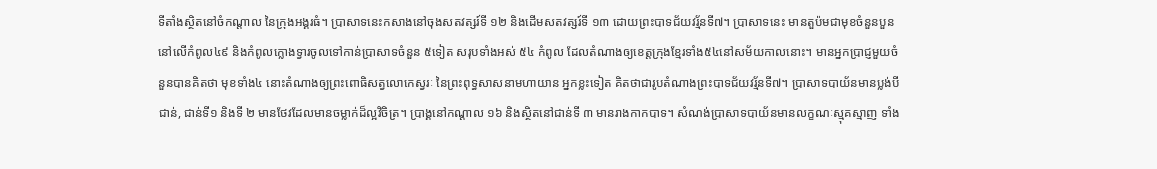ទីតាំងស្ថិតនៅចំកណ្តាល នៃក្រុងអង្គរធំ។ ប្រាសាទនេះកសាងនៅចុងសតវត្សរ៍ទី ១២ និងដើមសតវត្សរ៍ទី ១៣ ដោយព្រះបាទជ័យវរ្ម័នទី៧។ ប្រាសាទនេះ មានតួប៉មជាមុខចំនួនបួន នៅលើកំពូល៤៩ និងកំពូលក្លោងទ្វារចូលទៅកាន់ប្រាសាទចំនួន ៥ទៀត សរុបទាំងអស់ ៥៤ កំពូល ដែលតំណាងឲ្យខេត្តក្រុងខ្មែរទាំង៥៤នៅសម័យកាលនោះ។ មានអ្នកប្រាជ្ញមួយចំនួនបានគិតថា មុខទាំង៤ នោះតំណាងឲ្យព្រះពោធិសត្វលោកេស្វរៈ នៃព្រះពុទ្ធសាសនាមហាយាន អ្នកខ្លះទៀត គិតថាជារូបតំណាងព្រះបាទជ័យវរ្ម័នទី៧។ ប្រាសាទបាយ័នមានប្លង់បីជាន់, ជាន់ទី១ និងទី ២ មានថែវដែលមានចម្លាក់ដ៏ល្អវិចិត្រ។ ប្រាង្គនៅកណ្តាល ១៦ និងស្ថិតនៅជាន់ទី ៣ មានរាងកាកបាទ។ សំណង់ប្រាសាទបាយ័នមានលក្ខណៈស្មុគស្មាញ ទាំង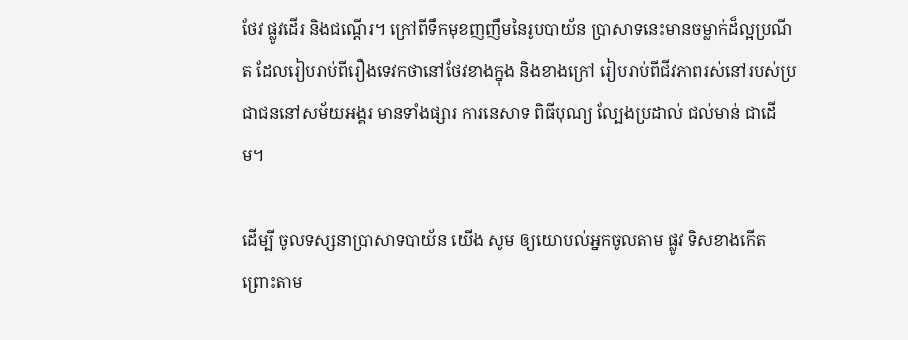ថែវ ផ្លូវដើរ និងជណ្តើរ។ ក្រៅពីទឹកមុខញញឹមនៃរូបបាយ័ន ប្រាសាទនេះមានចម្លាក់ដ៏ល្អប្រណីត ដែលរៀបរាប់ពីរឿងទេវកថានៅថែវខាងក្នុង និងខាងក្រៅ រៀបរាប់ពីជីវភាពរស់នៅរបស់ប្រជាជននៅសម័យអង្គរ មានទាំងផ្សារ ការនេសាទ ពិធីបុណ្យ ល្បែងប្រដាល់ ជល់មាន់ ជាដើម។

ដើម្បី ចូលទស្សនាប្រាសាទបាយ័ន យើង សូម ឲ្យយោបល់អ្នកចូលតាម ផ្លូវ ទិសខាងកើត ព្រោះតាម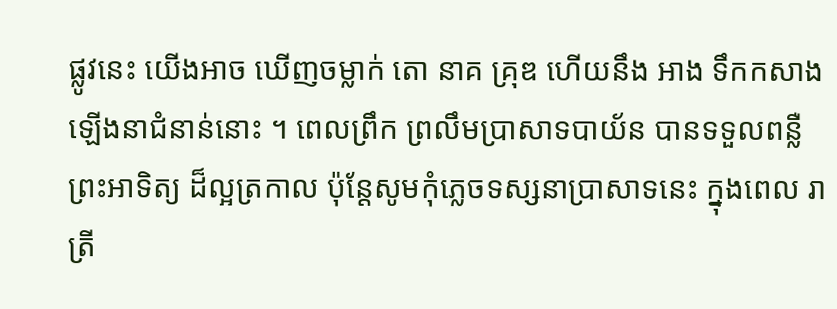ផ្លូវនេះ យើងអាច ឃើញចម្លាក់ តោ នាគ គ្រុឌ ហើយនឹង អាង ទឹកកសាងឡើងនាជំនាន់នោះ ។ ពេលព្រឹក ព្រលឹមប្រាសាទបាយ័ន បានទទួលពន្លឺព្រះអាទិត្យ ដ៏ល្អត្រកាល ប៉ុន្តែសូមកុំភ្លេចទស្សនាប្រាសាទនេះ ក្នុងពេល រាត្រី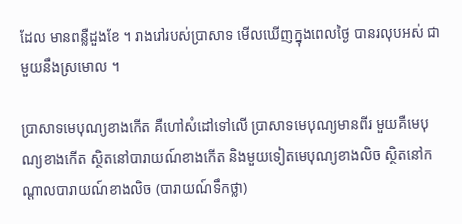ដែល មានពន្លឺដួងខែ ។ រាងរៅរបស់ប្រាសាទ មើលឃើញក្នុងពេលថ្ងៃ បានរលុបអស់ ជាមួយនឹងស្រមោល ។

ប្រាសាទមេបុណ្យខាងកើត គឺហៅសំដៅទៅលើ ប្រាសាទមេបុណ្យមានពីរ មួយគឺមេបុណ្យខាងកើត ស្ថិតនៅបារាយណ៍ខាងកើត និងមួយទៀតមេបុណ្យខាងលិច ស្ថិតនៅកណ្តាលបារាយណ៍ខាងលិច (បារាយណ៍ទឹកថ្លា)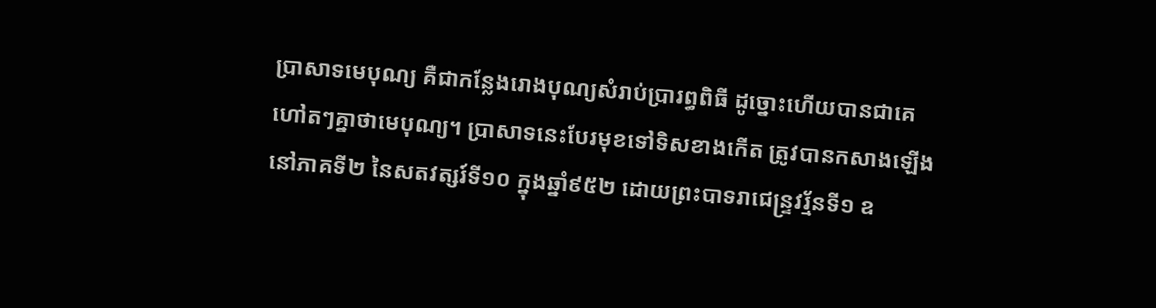ប្រាសាទមេបុណ្យ គឺជាកន្លែងរោងបុណ្យសំរាប់ប្រារព្ធពិធី ដូច្នោះហើយបានជាគេហៅតៗគ្នាថាមេបុណ្យ។ ប្រាសាទនេះបែរមុខទៅទិសខាងកើត ត្រូវបានកសាងឡើង នៅភាគទី២ នៃសតវត្សរ៍ទី១០ ក្នុងឆ្នាំ៩៥២ ដោយព្រះបាទរាជេន្ទ្រវរ្ម័នទី១ ឧ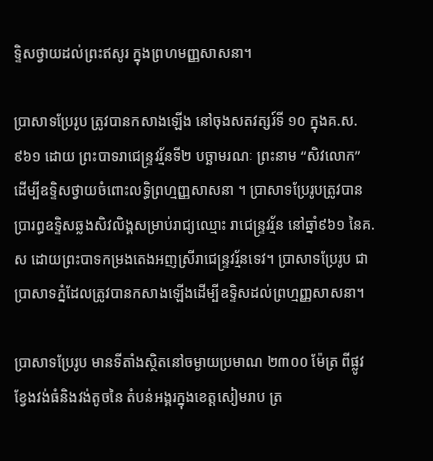ទ្ទិសថ្វាយដល់ព្រះឥសូរ ក្នុងព្រហមញ្ញសាសនា។

ប្រាសាទប្រែរូប ត្រូវបានកសាងឡើង នៅចុងសតវត្សរ៍ទី ១០ ក្នុងគ.ស. ៩៦១ ដោយ ព្រះបាទរាជេន្ទ្រវរ្ម័នទី២ បច្ឆាមរណៈ ព្រះនាម “សិវលោក” ដើម្បីឧទ្ទិសថ្វាយចំពោះលទ្ធិព្រហ្មញ្ញសាសនា ។ ប្រាសាទប្រែរូបត្រូវបានប្រារព្ធឧទ្ទិសឆ្លងសិវលិង្គសម្រាប់រាជ្យឈ្មោះ រាជេន្ទ្រវរ្ម័ន នៅឆ្នាំ៩៦១ នៃគ.ស ដោយព្រះបាទកម្រងតេងអញស្រីរាជេន្ទ្រវរ្ម័នទេវ។ ប្រាសាទប្រែរូប ជាប្រាសាទភ្នំដែលត្រូវបានកសាងឡើងដើម្បីឧទ្ទិសដល់ព្រហ្មញ្ញសាសនា។

ប្រាសាទប្រែរូប មានទីតាំងស្ថិតនៅចម្ងាយប្រមាណ ២៣០០ ម៉ែត្រ ពីផ្លូវខ្វែងវង់ធំនិងវង់តូចនៃ តំបន់អង្គរក្នុងខេត្តសៀមរាប ត្រ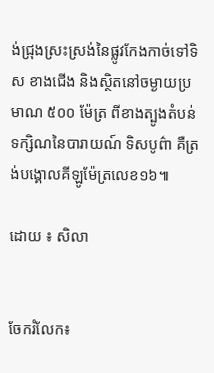ង់ជ្រុងស្រះស្រង់នៃផ្លូវកែងកាច់ទៅទិស ខាងជើង និងស្ថិតនៅចម្ងាយប្រមាណ ៥០០ ម៉ែត្រ ពីខាងត្បូងតំបន់ទក្សិណនៃបារាយណ៍ ទិសបូព៌ា គឺត្រង់បង្គោលគីឡូម៉ែត្រលេខ១៦៕

ដោយ ៖ សិលា


ចែករំលែក៖